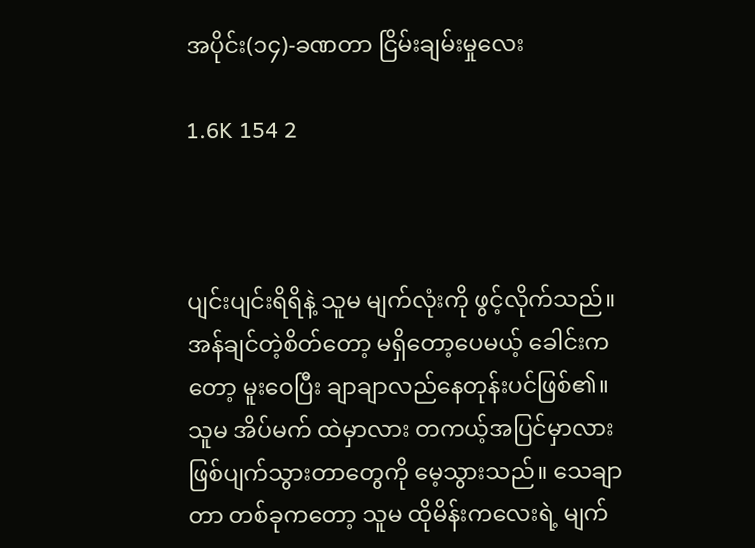အပိုင်း(၁၄)-ခဏတာ ငြိမ်းချမ်းမှုလေး

1.6K 154 2



ပျင်းပျင်းရိရိနဲ့ သူမ မျက်လုံးကို ဖွင့်လိုက်သည်။ အန်ချင်တဲ့စိတ်တော့ မရှိတော့ပေမယ့် ခေါင်းကတော့ မူးဝေပြီး ချာချာလည်နေတုန်းပင်ဖြစ်၏။ သူမ အိပ်မက် ထဲမှာလား တကယ့်အပြင်မှာလား ဖြစ်ပျက်သွားတာတွေကို မေ့သွားသည်။ သေချာတာ တစ်ခုကတော့ သူမ ထိုမိန်းကလေးရဲ့ မျက်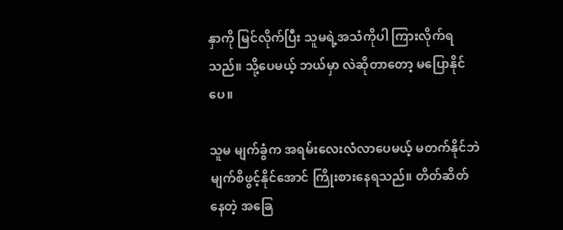နှာကို မြင်လိုက်ပြီး သူမရဲ့အသံကိုပါ ကြားလိုက်ရသည်။ သို့ပေမယ့် ဘယ်မှာ လဲဆိုတာတော့ မပြောနိုင်ပေ။

သူမ မျက်ခွံက အရမ်းလေးလံလာပေမယ့် မတက်နိုင်ဘဲ မျက်စိဖွင့်နိုင်အောင် ကြိုးစားနေရသည်။ တိတ်ဆိတ်နေတဲ့ အခြေ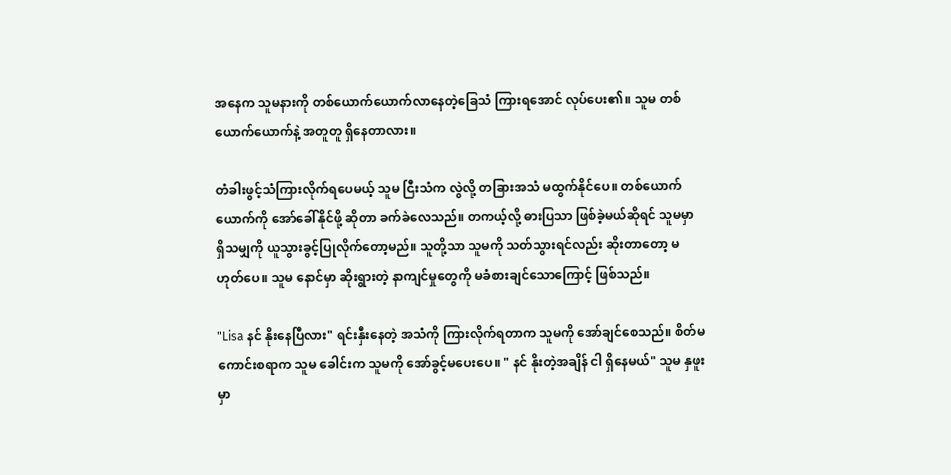အနေက သူမနားကို တစ်ယောက်ယောက်လာနေတဲ့ခြေသံ ကြားရအောင် လုပ်ပေး၏။ သူမ တစ်ယောက်ယောက်နဲ့ အတူတူ ရှိနေတာလား။

တံခါးဖွင့်သံကြားလိုက်ရပေမယ့် သူမ ငြီးသံက လွဲလို့ တခြားအသံ မထွက်နိုင်ပေ။ တစ်ယောက်ယောက်ကို အော်ခေါ်နိုင်ဖို့ ဆိုတာ ခက်ခဲလေသည်။ တကယ့်လို့ ဓားပြသာ ဖြစ်ခဲ့မယ်ဆိုရင် သူမမှာ ရှိသမျှကို ယူသွားခွင့်ပြုလိုက်တော့မည်။ သူတို့သာ သူမကို သတ်သွားရင်လည်း ဆိုးတာတော့ မဟုတ်ပေ။ သူမ နောင်မှာ ဆိုးရွားတဲ့ နာကျင်မှုတွေကို မခံစားချင်သောကြောင့် ဖြစ်သည်။

"Lisa နင် နိုးနေပြီလား" ရင်းနှီးနေတဲ့ အသံကို ကြားလိုက်ရတာက သူမကို အော်ချင်စေသည်။ စိတ်မကောင်းစရာက သူမ ခေါင်းက သူမကို အော်ခွင့်မပေးပေ။ " နင် နိုးတဲ့အချိန် ငါ ရှိနေမယ်" သူမ နှဖူးမှာ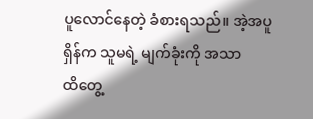ပူလောင်နေတဲ့ ခံစားရသည်။ အဲ့အပူရှိန်က သူမရဲ့ မျက်ခုံးကို အသာထိ‌တွေ့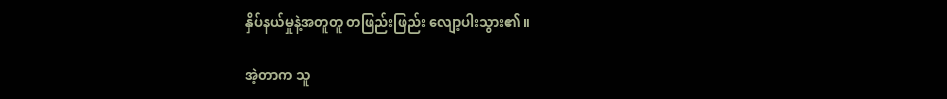နှိပ်နယ်မှုနဲ့အတူတူ တဖြည်းဖြည်း လျော့ပါးသွား၏။

အဲ့တာက သူ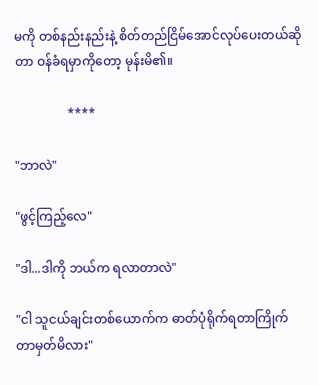မကို တစ်နည်းနည်းနဲ့ စိတ်တည်ငြိမ်အောင်လုပ်ပေး‌တယ်ဆိုတာ ဝန်ခံရမှာကိုတော့ မုန်းမိ၏။

                 ****

"ဘာလဲ"

"ဖွင့်ကြည့်လေ"

"ဒါ...ဒါကို ဘယ်က ရလာတာလဲ"

"ငါ သူငယ်ချင်းတစ်ယောက်က ဓာတ်ပုံရိုက်ရတာကြိုက်တာမှတ်မိလား"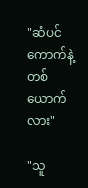"ဆံပင်ကောက်နဲ့တစ်ယောက်လား"

"သူ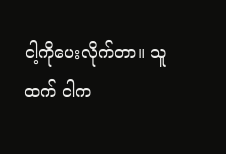ငါ့‌ကိုပေးလိုက်တာ။ သူထက် ငါက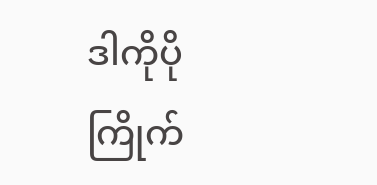ဒါကိုပိုကြိုက်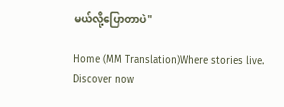မယ်လို့ပြောတာပဲ"

Home (MM Translation)Where stories live. Discover now